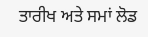ਤਾਰੀਖ ਅਤੇ ਸਮਾਂ ਲੋਡ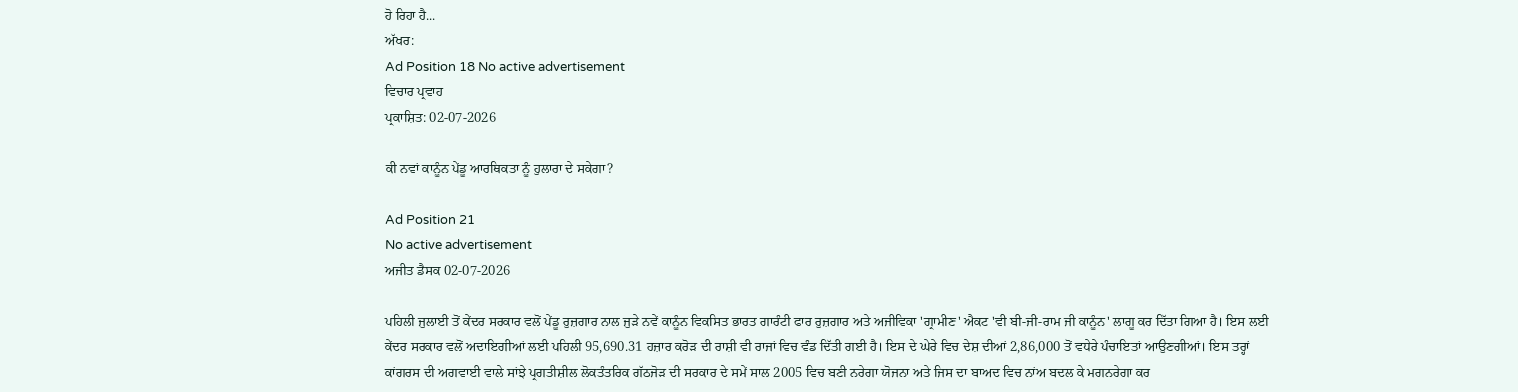ਹੋ ਰਿਹਾ ਹੈ...
ਅੱਖਰ:
Ad Position 18 No active advertisement
ਵਿਚਾਰ ਪ੍ਰਵਾਹ
ਪ੍ਰਕਾਸ਼ਿਤ: 02-07-2026

ਕੀ ਨਵਾਂ ਕਾਨੂੰਨ ਪੇਂਡੂ ਆਰਥਿਕਤਾ ਨੂੰ ਹੁਲਾਰਾ ਦੇ ਸਕੇਗਾ?

Ad Position 21
No active advertisement
ਅਜੀਤ ਡੈਸਕ 02-07-2026

ਪਹਿਲੀ ਜੁਲਾਈ ਤੋਂ ਕੇਂਦਰ ਸਰਕਾਰ ਵਲੋਂ ਪੇਂਡੂ ਰੁਜ਼ਗਾਰ ਨਾਲ ਜੁੜੇ ਨਵੇਂ ਕਾਨੂੰਨ ਵਿਕਸਿਤ ਭਾਰਤ ਗਾਰੰਟੀ ਫਾਰ ਰੁਜ਼ਗਾਰ ਅਤੇ ਅਜੀਵਿਕਾ 'ਗ੍ਰਾਮੀਣ' ਐਕਟ 'ਵੀ ਬੀ-ਜੀ-ਰਾਮ ਜੀ ਕਾਨੂੰਨ' ਲਾਗੂ ਕਰ ਦਿੱਤਾ ਗਿਆ ਹੈ। ਇਸ ਲਈ ਕੇਂਦਰ ਸਰਕਾਰ ਵਲੋਂ ਅਦਾਇਗੀਆਂ ਲਈ ਪਹਿਲੀ 95,690.31 ਹਜ਼ਾਰ ਕਰੋੜ ਦੀ ਰਾਸ਼ੀ ਵੀ ਰਾਜਾਂ ਵਿਚ ਵੰਡ ਦਿੱਤੀ ਗਈ ਹੈ। ਇਸ ਦੇ ਘੇਰੇ ਵਿਚ ਦੇਸ਼ ਦੀਆਂ 2,86,000 ਤੋਂ ਵਧੇਰੇ ਪੰਚਾਇਤਾਂ ਆਉਣਗੀਆਂ। ਇਸ ਤਰ੍ਹਾਂ ਕਾਂਗਰਸ ਦੀ ਅਗਵਾਈ ਵਾਲੇ ਸਾਂਝੇ ਪ੍ਰਗਤੀਸ਼ੀਲ ਲੋਕਤੰਤਰਿਕ ਗੱਠਜੋੜ ਦੀ ਸਰਕਾਰ ਦੇ ਸਮੇਂ ਸਾਲ 2005 ਵਿਚ ਬਣੀ ਨਰੇਗਾ ਯੋਜਨਾ ਅਤੇ ਜਿਸ ਦਾ ਬਾਅਦ ਵਿਚ ਨਾਂਅ ਬਦਲ ਕੇ ਮਗਨਰੇਗਾ ਕਰ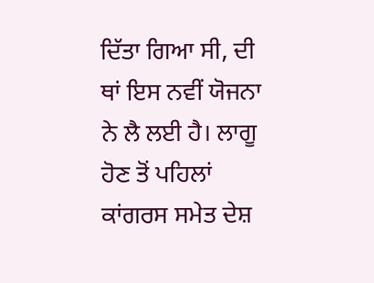ਦਿੱਤਾ ਗਿਆ ਸੀ, ਦੀ ਥਾਂ ਇਸ ਨਵੀਂ ਯੋਜਨਾ ਨੇ ਲੈ ਲਈ ਹੈ। ਲਾਗੂ ਹੋਣ ਤੋਂ ਪਹਿਲਾਂ ਕਾਂਗਰਸ ਸਮੇਤ ਦੇਸ਼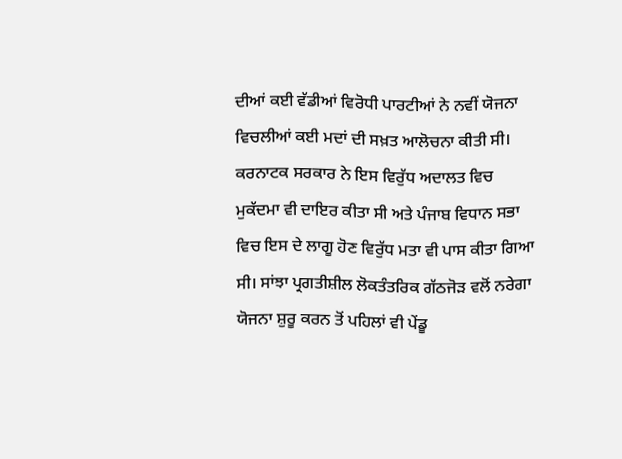ਦੀਆਂ ਕਈ ਵੱਡੀਆਂ ਵਿਰੋਧੀ ਪਾਰਟੀਆਂ ਨੇ ਨਵੀਂ ਯੋਜਨਾ ਵਿਚਲੀਆਂ ਕਈ ਮਦਾਂ ਦੀ ਸਖ਼ਤ ਆਲੋਚਨਾ ਕੀਤੀ ਸੀ।
ਕਰਨਾਟਕ ਸਰਕਾਰ ਨੇ ਇਸ ਵਿਰੁੱਧ ਅਦਾਲਤ ਵਿਚ ਮੁਕੱਦਮਾ ਵੀ ਦਾਇਰ ਕੀਤਾ ਸੀ ਅਤੇ ਪੰਜਾਬ ਵਿਧਾਨ ਸਭਾ ਵਿਚ ਇਸ ਦੇ ਲਾਗੂ ਹੋਣ ਵਿਰੁੱਧ ਮਤਾ ਵੀ ਪਾਸ ਕੀਤਾ ਗਿਆ ਸੀ। ਸਾਂਝਾ ਪ੍ਰਗਤੀਸ਼ੀਲ ਲੋਕਤੰਤਰਿਕ ਗੱਠਜੋੜ ਵਲੋਂ ਨਰੇਗਾ ਯੋਜਨਾ ਸ਼ੁਰੂ ਕਰਨ ਤੋਂ ਪਹਿਲਾਂ ਵੀ ਪੇਂਡੂ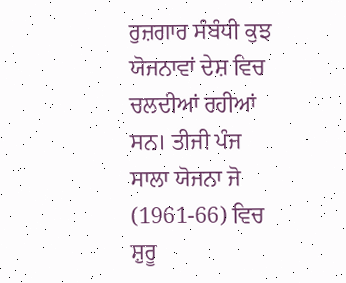ਰੁਜ਼ਗਾਰ ਸੰਬੰਧੀ ਕੁਝ ਯੋਜਨਾਵਾਂ ਦੇਸ਼ ਵਿਚ ਚਲਦੀਆਂ ਰਹੀਆਂ ਸਨ। ਤੀਜੀ ਪੰਜ ਸਾਲਾ ਯੋਜਨਾ ਜੋ (1961-66) ਵਿਚ ਸ਼ੁਰੂ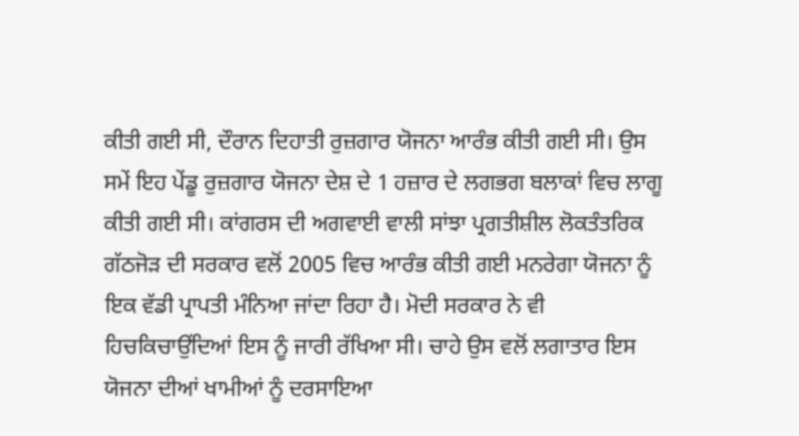ਕੀਤੀ ਗਈ ਸੀ, ਦੌਰਾਨ ਦਿਹਾਤੀ ਰੁਜ਼ਗਾਰ ਯੋਜਨਾ ਆਰੰਭ ਕੀਤੀ ਗਈ ਸੀ। ਉਸ ਸਮੇਂ ਇਹ ਪੇਂਡੂ ਰੁਜ਼ਗਾਰ ਯੋਜਨਾ ਦੇਸ਼ ਦੇ 1 ਹਜ਼ਾਰ ਦੇ ਲਗਭਗ ਬਲਾਕਾਂ ਵਿਚ ਲਾਗੂ ਕੀਤੀ ਗਈ ਸੀ। ਕਾਂਗਰਸ ਦੀ ਅਗਵਾਈ ਵਾਲੀ ਸਾਂਝਾ ਪ੍ਰਗਤੀਸ਼ੀਲ ਲੋਕਤੰਤਰਿਕ ਗੱਠਜੋੜ ਦੀ ਸਰਕਾਰ ਵਲੋਂ 2005 ਵਿਚ ਆਰੰਭ ਕੀਤੀ ਗਈ ਮਨਰੇਗਾ ਯੋਜਨਾ ਨੂੰ ਇਕ ਵੱਡੀ ਪ੍ਰਾਪਤੀ ਮੰਨਿਆ ਜਾਂਦਾ ਰਿਹਾ ਹੈ। ਮੋਦੀ ਸਰਕਾਰ ਨੇ ਵੀ ਹਿਚਕਿਚਾਉਂਦਿਆਂ ਇਸ ਨੂੰ ਜਾਰੀ ਰੱਖਿਆ ਸੀ। ਚਾਹੇ ਉਸ ਵਲੋਂ ਲਗਾਤਾਰ ਇਸ ਯੋਜਨਾ ਦੀਆਂ ਖਾਮੀਆਂ ਨੂੰ ਦਰਸਾਇਆ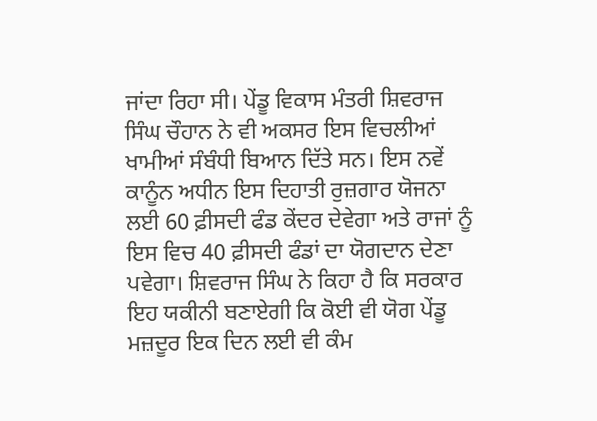ਜਾਂਦਾ ਰਿਹਾ ਸੀ। ਪੇਂਡੂ ਵਿਕਾਸ ਮੰਤਰੀ ਸ਼ਿਵਰਾਜ ਸਿੰਘ ਚੌਹਾਨ ਨੇ ਵੀ ਅਕਸਰ ਇਸ ਵਿਚਲੀਆਂ ਖਾਮੀਆਂ ਸੰਬੰਧੀ ਬਿਆਨ ਦਿੱਤੇ ਸਨ। ਇਸ ਨਵੇਂ ਕਾਨੂੰਨ ਅਧੀਨ ਇਸ ਦਿਹਾਤੀ ਰੁਜ਼ਗਾਰ ਯੋਜਨਾ ਲਈ 60 ਫ਼ੀਸਦੀ ਫੰਡ ਕੇਂਦਰ ਦੇਵੇਗਾ ਅਤੇ ਰਾਜਾਂ ਨੂੰ ਇਸ ਵਿਚ 40 ਫ਼ੀਸਦੀ ਫੰਡਾਂ ਦਾ ਯੋਗਦਾਨ ਦੇਣਾ ਪਵੇਗਾ। ਸ਼ਿਵਰਾਜ ਸਿੰਘ ਨੇ ਕਿਹਾ ਹੈ ਕਿ ਸਰਕਾਰ ਇਹ ਯਕੀਨੀ ਬਣਾਏਗੀ ਕਿ ਕੋਈ ਵੀ ਯੋਗ ਪੇਂਡੂ ਮਜ਼ਦੂਰ ਇਕ ਦਿਨ ਲਈ ਵੀ ਕੰਮ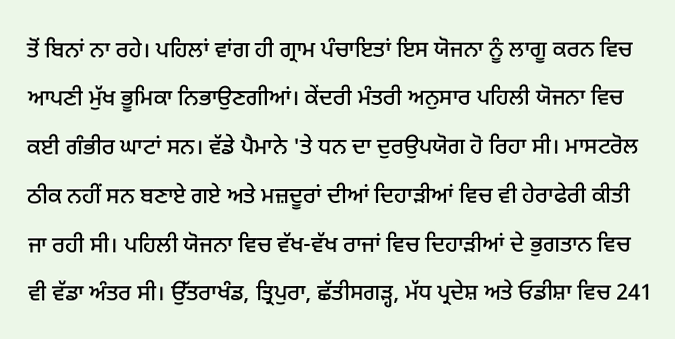ਤੋਂ ਬਿਨਾਂ ਨਾ ਰਹੇ। ਪਹਿਲਾਂ ਵਾਂਗ ਹੀ ਗ੍ਰਾਮ ਪੰਚਾਇਤਾਂ ਇਸ ਯੋਜਨਾ ਨੂੰ ਲਾਗੂ ਕਰਨ ਵਿਚ ਆਪਣੀ ਮੁੱਖ ਭੂਮਿਕਾ ਨਿਭਾਉਣਗੀਆਂ। ਕੇਂਦਰੀ ਮੰਤਰੀ ਅਨੁਸਾਰ ਪਹਿਲੀ ਯੋਜਨਾ ਵਿਚ ਕਈ ਗੰਭੀਰ ਘਾਟਾਂ ਸਨ। ਵੱਡੇ ਪੈਮਾਨੇ 'ਤੇ ਧਨ ਦਾ ਦੁਰਉਪਯੋਗ ਹੋ ਰਿਹਾ ਸੀ। ਮਾਸਟਰੋਲ ਠੀਕ ਨਹੀਂ ਸਨ ਬਣਾਏ ਗਏ ਅਤੇ ਮਜ਼ਦੂਰਾਂ ਦੀਆਂ ਦਿਹਾੜੀਆਂ ਵਿਚ ਵੀ ਹੇਰਾਫੇਰੀ ਕੀਤੀ ਜਾ ਰਹੀ ਸੀ। ਪਹਿਲੀ ਯੋਜਨਾ ਵਿਚ ਵੱਖ-ਵੱਖ ਰਾਜਾਂ ਵਿਚ ਦਿਹਾੜੀਆਂ ਦੇ ਭੁਗਤਾਨ ਵਿਚ ਵੀ ਵੱਡਾ ਅੰਤਰ ਸੀ। ਉੱਤਰਾਖੰਡ, ਤ੍ਰਿਪੁਰਾ, ਛੱਤੀਸਗੜ੍ਹ, ਮੱਧ ਪ੍ਰਦੇਸ਼ ਅਤੇ ਓਡੀਸ਼ਾ ਵਿਚ 241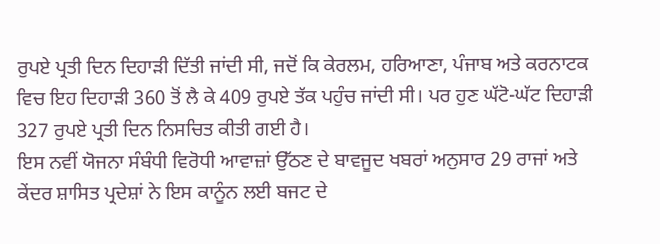ਰੁਪਏ ਪ੍ਰਤੀ ਦਿਨ ਦਿਹਾੜੀ ਦਿੱਤੀ ਜਾਂਦੀ ਸੀ, ਜਦੋਂ ਕਿ ਕੇਰਲਮ, ਹਰਿਆਣਾ, ਪੰਜਾਬ ਅਤੇ ਕਰਨਾਟਕ ਵਿਚ ਇਹ ਦਿਹਾੜੀ 360 ਤੋਂ ਲੈ ਕੇ 409 ਰੁਪਏ ਤੱਕ ਪਹੁੰਚ ਜਾਂਦੀ ਸੀ। ਪਰ ਹੁਣ ਘੱਟੋ-ਘੱਟ ਦਿਹਾੜੀ 327 ਰੁਪਏ ਪ੍ਰਤੀ ਦਿਨ ਨਿਸਚਿਤ ਕੀਤੀ ਗਈ ਹੈ।
ਇਸ ਨਵੀਂ ਯੋਜਨਾ ਸੰਬੰਧੀ ਵਿਰੋਧੀ ਆਵਾਜ਼ਾਂ ਉੱਠਣ ਦੇ ਬਾਵਜੂਦ ਖਬਰਾਂ ਅਨੁਸਾਰ 29 ਰਾਜਾਂ ਅਤੇ ਕੇਂਦਰ ਸ਼ਾਸਿਤ ਪ੍ਰਦੇਸ਼ਾਂ ਨੇ ਇਸ ਕਾਨੂੰਨ ਲਈ ਬਜਟ ਦੇ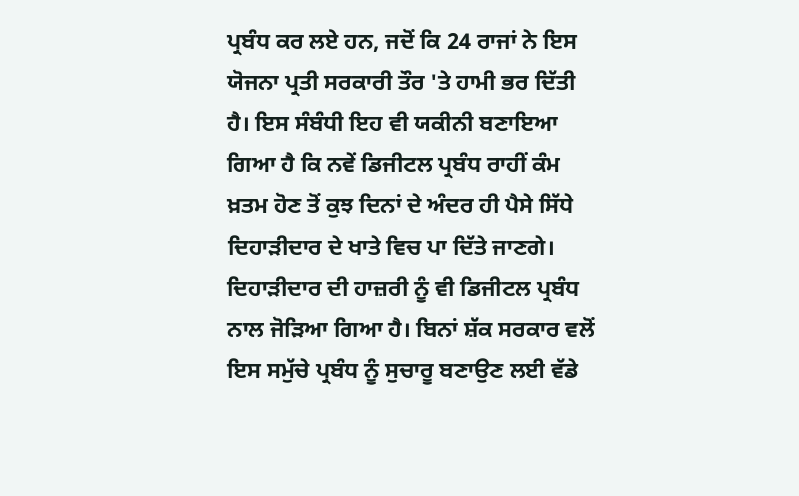ਪ੍ਰਬੰਧ ਕਰ ਲਏ ਹਨ, ਜਦੋਂ ਕਿ 24 ਰਾਜਾਂ ਨੇ ਇਸ ਯੋਜਨਾ ਪ੍ਰਤੀ ਸਰਕਾਰੀ ਤੌਰ 'ਤੇ ਹਾਮੀ ਭਰ ਦਿੱਤੀ ਹੈ। ਇਸ ਸੰਬੰਧੀ ਇਹ ਵੀ ਯਕੀਨੀ ਬਣਾਇਆ ਗਿਆ ਹੈ ਕਿ ਨਵੇਂ ਡਿਜੀਟਲ ਪ੍ਰਬੰਧ ਰਾਹੀਂ ਕੰਮ ਖ਼ਤਮ ਹੋਣ ਤੋਂ ਕੁਝ ਦਿਨਾਂ ਦੇ ਅੰਦਰ ਹੀ ਪੈਸੇ ਸਿੱਧੇ ਦਿਹਾੜੀਦਾਰ ਦੇ ਖਾਤੇ ਵਿਚ ਪਾ ਦਿੱਤੇ ਜਾਣਗੇ। ਦਿਹਾੜੀਦਾਰ ਦੀ ਹਾਜ਼ਰੀ ਨੂੰ ਵੀ ਡਿਜੀਟਲ ਪ੍ਰਬੰਧ ਨਾਲ ਜੋੜਿਆ ਗਿਆ ਹੈ। ਬਿਨਾਂ ਸ਼ੱਕ ਸਰਕਾਰ ਵਲੋਂ ਇਸ ਸਮੁੱਚੇ ਪ੍ਰਬੰਧ ਨੂੰ ਸੁਚਾਰੂ ਬਣਾਉਣ ਲਈ ਵੱਡੇ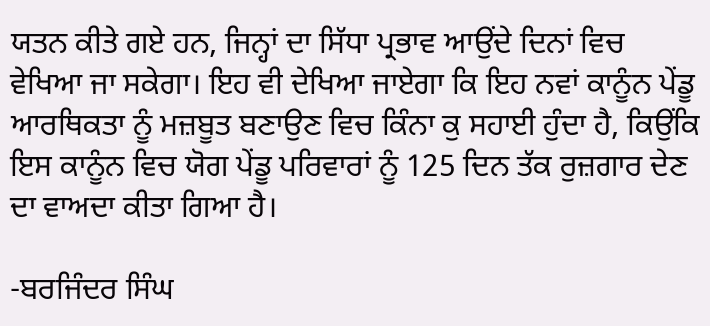ਯਤਨ ਕੀਤੇ ਗਏ ਹਨ, ਜਿਨ੍ਹਾਂ ਦਾ ਸਿੱਧਾ ਪ੍ਰਭਾਵ ਆਉਂਦੇ ਦਿਨਾਂ ਵਿਚ ਵੇਖਿਆ ਜਾ ਸਕੇਗਾ। ਇਹ ਵੀ ਦੇਖਿਆ ਜਾਏਗਾ ਕਿ ਇਹ ਨਵਾਂ ਕਾਨੂੰਨ ਪੇਂਡੂ ਆਰਥਿਕਤਾ ਨੂੰ ਮਜ਼ਬੂਤ ਬਣਾਉਣ ਵਿਚ ਕਿੰਨਾ ਕੁ ਸਹਾਈ ਹੁੰਦਾ ਹੈ, ਕਿਉਂਕਿ ਇਸ ਕਾਨੂੰਨ ਵਿਚ ਯੋਗ ਪੇਂਡੂ ਪਰਿਵਾਰਾਂ ਨੂੰ 125 ਦਿਨ ਤੱਕ ਰੁਜ਼ਗਾਰ ਦੇਣ ਦਾ ਵਾਅਦਾ ਕੀਤਾ ਗਿਆ ਹੈ।

-ਬਰਜਿੰਦਰ ਸਿੰਘ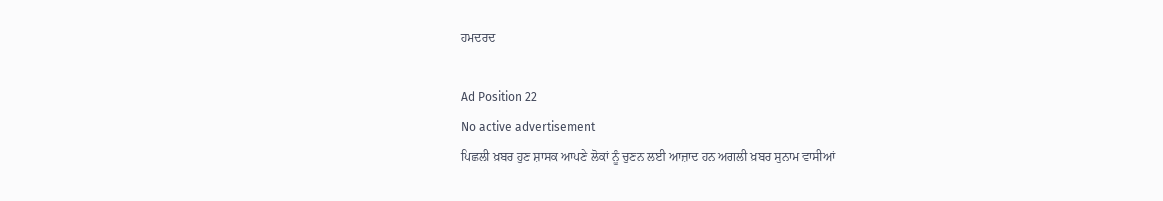ਹਮਦਰਦ

Ad Position 22
No active advertisement
ਪਿਛਲੀ ਖ਼ਬਰ ਹੁਣ ਸ਼ਾਸਕ ਆਪਣੇ ਲੋਕਾਂ ਨੂੰ ਚੁਣਨ ਲਈ ਆਜ਼ਾਦ ਹਨ ਅਗਲੀ ਖ਼ਬਰ ਸੁਨਾਮ ਵਾਸੀਆਂ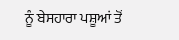ਨੂੰ ਬੇਸਹਾਰਾ ਪਸ਼ੂਆਂ ਤੋਂ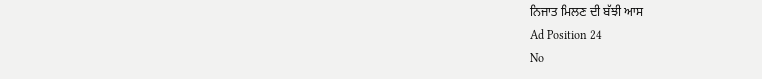ਨਿਜਾਤ ਮਿਲਣ ਦੀ ਬੱਝੀ ਆਸ
Ad Position 24
No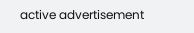active advertisement